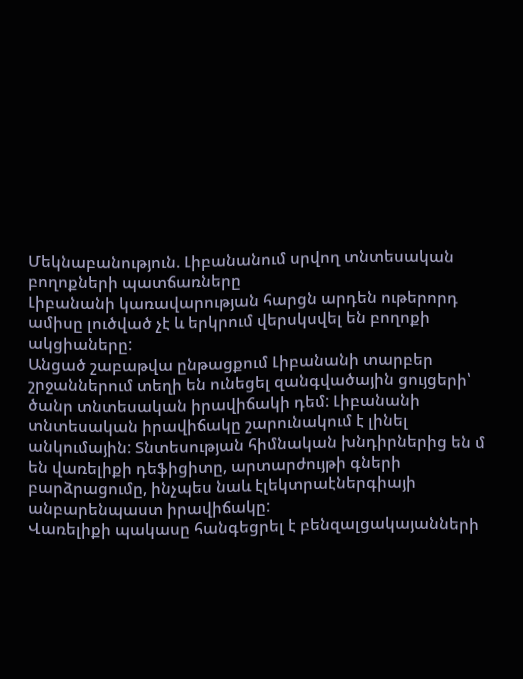Մեկնաբանություն. Լիբանանում սրվող տնտեսական բողոքների պատճառները
Լիբանանի կառավարության հարցն արդեն ութերորդ ամիսը լուծված չէ և երկրում վերսկսվել են բողոքի ակցիաները:
Անցած շաբաթվա ընթացքում Լիբանանի տարբեր շրջաններում տեղի են ունեցել զանգվածային ցույցերի՝ ծանր տնտեսական իրավիճակի դեմ: Լիբանանի տնտեսական իրավիճակը շարունակում է լինել անկումային: Տնտեսության հիմնական խնդիրներից են մ են վառելիքի դեֆիցիտը, արտարժույթի գների բարձրացումը, ինչպես նաև էլեկտրաէներգիայի անբարենպաստ իրավիճակը:
Վառելիքի պակասը հանգեցրել է բենզալցակայանների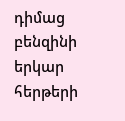դիմաց բենզինի երկար հերթերի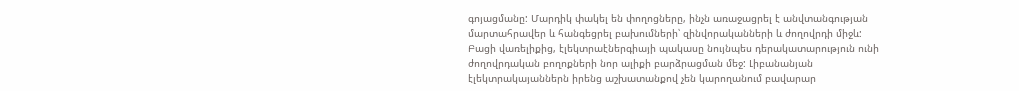գոյացմանը: Մարդիկ փակել են փողոցները, ինչն առաջացրել է անվտանգության մարտահրավեր և հանգեցրել բախումների՝ զինվորականների և ժողովրդի միջև:
Բացի վառելիքից, էլեկտրաէներգիայի պակասը նույնպես դերակատարություն ունի ժողովրդական բողոքների նոր ալիքի բարձրացման մեջ: Լիբանանյան էլեկտրակայաններն իրենց աշխատանքով չեն կարողանում բավարար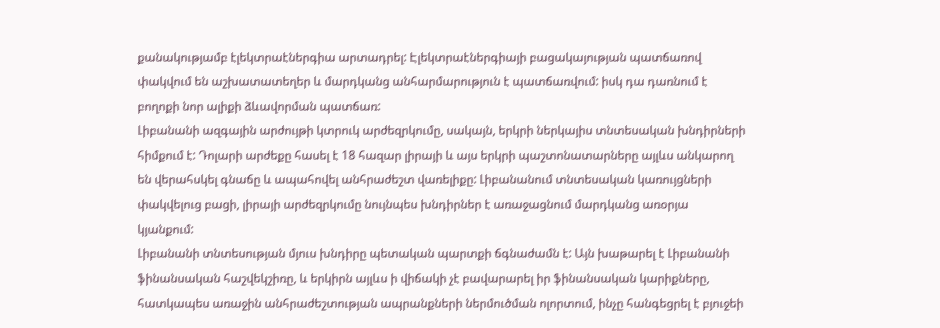քանակությամբ էլեկտրաէներգիա արտադրել: Էլեկտրաէներգիայի բացակայության պատճառով փակվում են աշխատատեղեր և մարդկանց անհարմարություն է պատճառվում: իսկ դա դառնում է բողոքի նոր ալիքի ձևավորման պատճառ:
Լիբանանի ազգային արժույթի կտրուկ արժեզրկումը, սակայն, երկրի ներկայիս տնտեսական խնդիրների հիմքում է: Դոլարի արժեքը հասել է 18 հազար լիրայի և այս երկրի պաշտոնատարները այլևս անկարող են վերահսկել գնաճը և ապահովել անհրաժեշտ վառելիքը: Լիբանանում տնտեսական կառույցների փակվելուց բացի, լիրայի արժեզրկումը նույնպես խնդիրներ է առաջացնում մարդկանց առօրյա կյանքում:
Լիբանանի տնտեսության մյուս խնդիրը պետական պարտքի ճգնաժամն է: Այն խաթարել է Լիբանանի ֆինանսական հաշվեկշիռը, և երկիրն այլևս ի վիճակի չէ բավարարել իր ֆինանսական կարիքները, հատկապես առաջին անհրաժեշտության ապրանքների ներմուծման ոլորտում, ինչը հանգեցրել է բյուջեի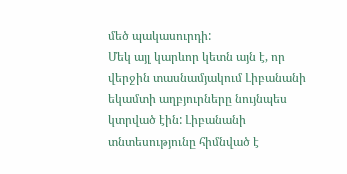մեծ պակասուրդի:
Մեկ այլ կարևոր կետն այն է, որ վերջին տասնամյակում Լիբանանի եկամտի աղբյուրները նույնպես կտրված էին: Լիբանանի տնտեսությունը հիմնված է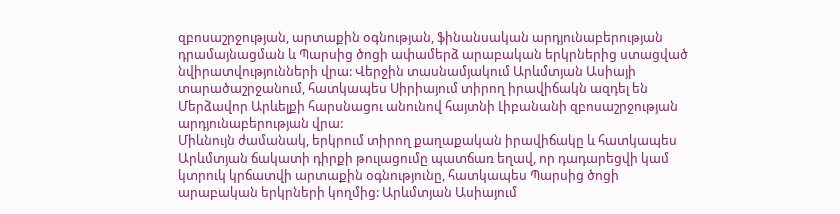զբոսաշրջության, արտաքին օգնության, ֆինանսական արդյունաբերության դրամայնացման և Պարսից ծոցի ափամերձ արաբական երկրներից ստացված նվիրատվությունների վրա: Վերջին տասնամյակում Արևմտյան Ասիայի տարածաշրջանում, հատկապես Սիրիայում տիրող իրավիճակն ազդել են Մերձավոր Արևելքի հարսնացու անունով հայտնի Լիբանանի զբոսաշրջության արդյունաբերության վրա:
Միևնույն ժամանակ, երկրում տիրող քաղաքական իրավիճակը և հատկապես Արևմտյան ճակատի դիրքի թուլացումը պատճառ եղավ, որ դադարեցվի կամ կտրուկ կրճատվի արտաքին օգնությունը, հատկապես Պարսից ծոցի արաբական երկրների կողմից: Արևմտյան Ասիայում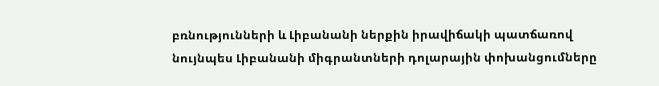բռնությունների և Լիբանանի ներքին իրավիճակի պատճառով նույնպես Լիբանանի միգրանտների դոլարային փոխանցումները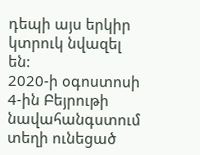դեպի այս երկիր կտրուկ նվազել են:
2020-ի օգոստոսի 4-ին Բեյրութի նավահանգստում տեղի ունեցած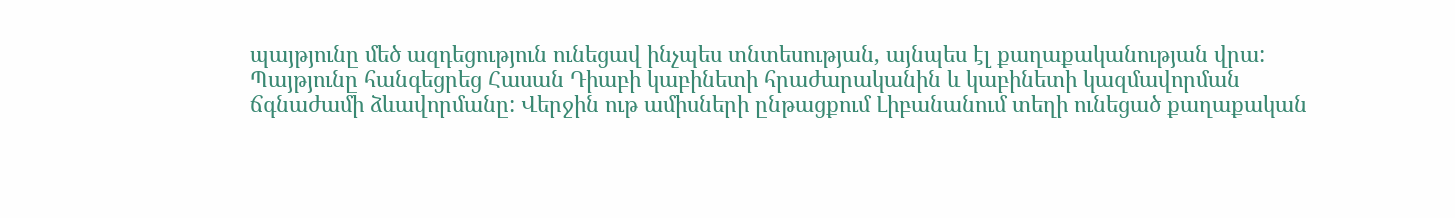պայթյունը մեծ ազդեցություն ունեցավ ինչպես տնտեսության, այնպես էլ քաղաքականության վրա: Պայթյունը հանգեցրեց Հասան Դիաբի կաբինետի հրաժարականին և կաբինետի կազմավորման ճգնաժամի ձևավորմանը: Վերջին ութ ամիսների ընթացքում Լիբանանում տեղի ունեցած քաղաքական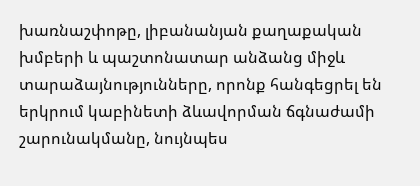խառնաշփոթը, լիբանանյան քաղաքական խմբերի և պաշտոնատար անձանց միջև տարաձայնությունները, որոնք հանգեցրել են երկրում կաբինետի ձևավորման ճգնաժամի շարունակմանը, նույնպես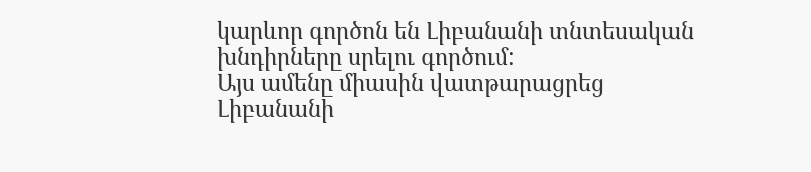կարևոր գործոն են Լիբանանի տնտեսական խնդիրները սրելու գործում:
Այս ամենը միասին վատթարացրեց Լիբանանի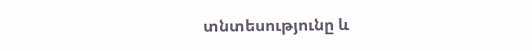տնտեսությունը և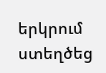երկրում ստեղծեց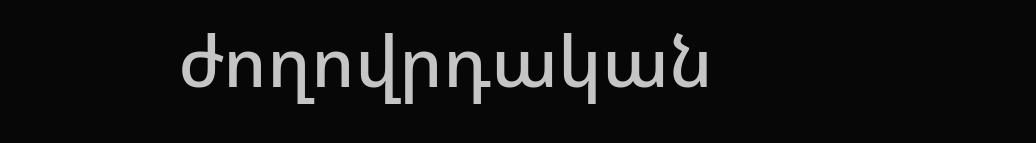ժողովրդական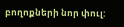բողոքների նոր փուլ: